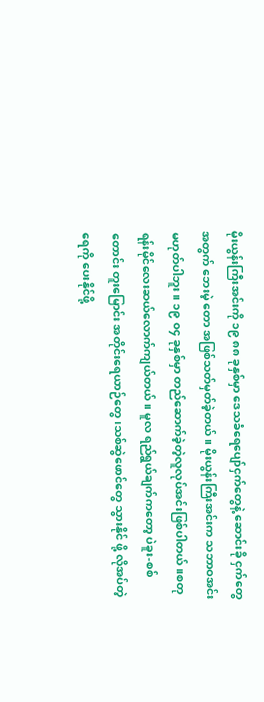မိုးယွန်းကြီးအင်းကို ၁၉ ၈၈ ခုနှစ်မှာ ဒေသခံရေပျော်ငှက်တွေနဲ့ ဆောင်းခို ငှက်တွေအတွက် ဘေးမဲ့ တော အဖြစ်သတ်မှတ်ခဲ့တယ်။ မိုးယွန်းကြီးအင်းက သဘာဝအင်းမဟုတ်ပါဘူး။ ၁၉ ၀၄ ခုနှစ်မှာ တည်ဆောက်ခဲ့တဲ့လူလုပ်အင်းဖြစ်ပါတယ်။စတုရန်းမိုင်လေးဆယ်လောက်ကျယ်တယ်။ မူလ ရည်ရွယ်ချက်ကတော့ ပဲခူး-စစ်တောင်း တူးမြောင်း အတိုင်းရေယာဉ်တွေ၊သစ်ဆွဲဖောင်တွေ သွားနိုင် ဖို့ လိုအပ်တဲ့ရေကို ပေးနိုင်ဖို့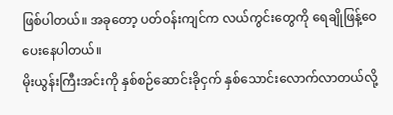ဖြစ်ပါတယ်။ အခုတော့ ပတ်ဝန်းကျင်က လယ်ကွင်းတွေကို ရေချိုဖြန့်ဝေပေးနေပါတယ်။
မိုးယွန်းကြီးအင်းကို နှစ်စဉ်ဆောင်းခိုငှက် နှစ်သောင်းလောက်လာတယ်လို့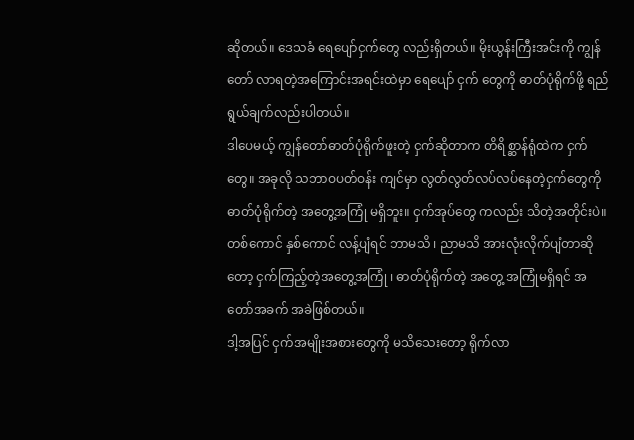ဆိုတယ်။ ဒေသခံ ရေပျော်ငှက်တွေ လည်းရှိတယ်။ မိုးယွန်းကြီးအင်းကို ကျွန်တော် လာရတဲ့အကြောင်းအရင်းထဲမှာ ရေပျော် ငှက် တွေကို ဓာတ်ပုံရိုက်ဖို့ ရည်ရွယ်ချက်လည်းပါတယ်။
ဒါပေမယ့် ကျွန်တော်ဓာတ်ပုံရိုက်ဖူးတဲ့ ငှက်ဆိုတာက တိရိစ္ဆာန်ရုံထဲက ငှက်တွေ။ အခုလို သဘာဝပတ်ဝန်း ကျင်မှာ လွတ်လွတ်လပ်လပ်နေတဲ့ငှက်တွေကို ဓာတ်ပုံရိုက်တဲ့ အတွေ့အကြုံ မရှိဘူး။ ငှက်အုပ်တွေ ကလည်း သိတဲ့အတိုင်းပဲ။ တစ်ကောင် နှစ်ကောင် လန့်ပျံရင် ဘာမသိ ၊ ညာမသိ အားလုံးလိုက်ပျံတာဆိုတော့ ငှက်ကြည့်တဲ့အတွေ့အကြုံ ၊ ဓာတ်ပုံရိုက်တဲ့ အတွေ့ အကြုံမရှိရင် အတော်အခက် အခဲဖြစ်တယ်။
ဒါ့အပြင် ငှက်အမျိုးအစားတွေကို မသိသေးတော့ ရိုက်လာ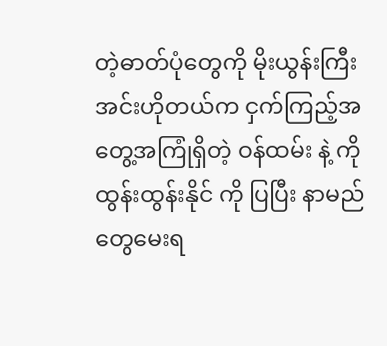တဲ့ဓာတ်ပုံတွေကို မိုးယွန်းကြီးအင်းဟိုတယ်က ငှက်ကြည့်အတွေ့အကြုံရှိတဲ့ ဝန်ထမ်း နဲ့ ကိုထွန်းထွန်းနိုင် ကို ပြပြီး နာမည်တွေမေးရ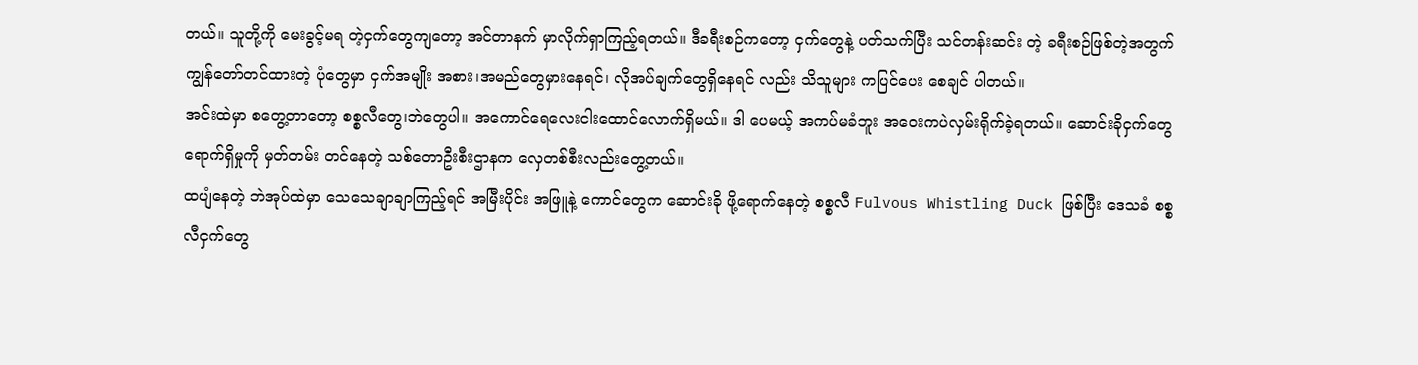တယ်။ သူတို့ကို မေးခွင့်မရ တဲ့ငှက်တွေကျတော့ အင်တာနက် မှာလိုက်ရှာကြည့်ရတယ်။ ဒီခရီးစဉ်ကတော့ ငှက်တွေနဲ့ ပတ်သက်ပြီး သင်တန်းဆင်း တဲ့ ခရီးစဉ်ဖြစ်တဲ့အတွက် ကျွန်တော်တင်ထားတဲ့ ပုံတွေမှာ ငှက်အမျိုး အစား၊အမည်တွေမှားနေရင်၊ လိုအပ်ချက်တွေရှိနေရင် လည်း သိသူများ ကပြင်ပေး စေချင် ပါတယ်။
အင်းထဲမှာ စတွေ့တာတော့ စစ္စလီတွေ၊ဘဲတွေပါ။ အကောင်ရေလေးငါးထောင်လောက်ရှိမယ်။ ဒါ ပေမယ့် အကပ်မခံဘူး အဝေးကပဲလှမ်းရိုက်ခဲ့ရတယ်။ ဆောင်းခိုငှက်တွေရောက်ရှိမှုကို မှတ်တမ်း တင်နေတဲ့ သစ်တောဦးစီးဌာနက လှေတစ်စီးလည်းတွေ့တယ်။
ထပျံနေတဲ့ ဘဲအုပ်ထဲမှာ သေသေချာချာကြည့်ရင် အမြီးပိုင်း အဖြူနဲ့ ကောင်တွေက ဆောင်းခို ဖို့ရောက်နေတဲ့ စစ္စလီ Fulvous Whistling Duck ဖြစ်ပြီး ဒေသခံ စစ္စလီငှက်တွေ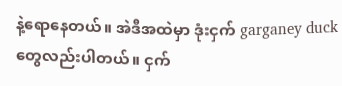နဲ့ရောနေတယ်။ အဲဒီအထဲမှာ ဒုံးငှက် garganey duck တွေလည်းပါတယ်။ ငှက်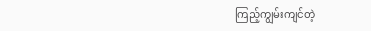ကြည့်ကျွမ်းကျင်တဲ့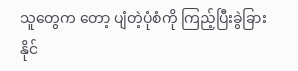သူတွေက တော့ ပျံတဲ့ပုံစံကို ကြည့်ပြီးခွဲခြားနိုင်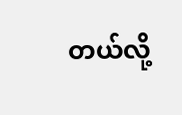တယ်လို့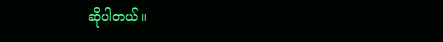ဆိုပါတယ်။